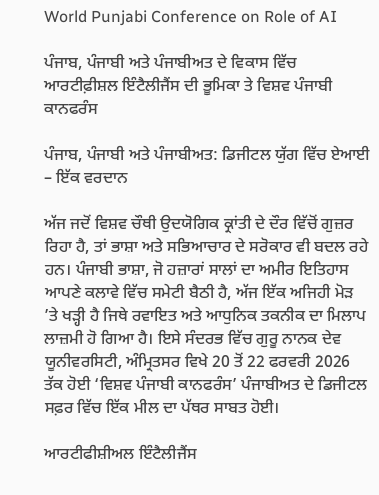World Punjabi Conference on Role of AI

ਪੰਜਾਬ, ਪੰਜਾਬੀ ਅਤੇ ਪੰਜਾਬੀਅਤ ਦੇ ਵਿਕਾਸ ਵਿੱਚ ਆਰਟੀਫ਼ੀਸ਼ਲ ਇੰਟੈਲੀਜੈਂਸ ਦੀ ਭੂਮਿਕਾ ਤੇ ਵਿਸ਼ਵ ਪੰਜਾਬੀ ਕਾਨਫਰੰਸ

ਪੰਜਾਬ, ਪੰਜਾਬੀ ਅਤੇ ਪੰਜਾਬੀਅਤ: ਡਿਜੀਟਲ ਯੁੱਗ ਵਿੱਚ ਏਆਈ – ਇੱਕ ਵਰਦਾਨ

ਅੱਜ ਜਦੋਂ ਵਿਸ਼ਵ ਚੌਥੀ ਉਦਯੋਗਿਕ ਕ੍ਰਾਂਤੀ ਦੇ ਦੌਰ ਵਿੱਚੋਂ ਗੁਜ਼ਰ ਰਿਹਾ ਹੈ, ਤਾਂ ਭਾਸ਼ਾ ਅਤੇ ਸਭਿਆਚਾਰ ਦੇ ਸਰੋਕਾਰ ਵੀ ਬਦਲ ਰਹੇ ਹਨ। ਪੰਜਾਬੀ ਭਾਸ਼ਾ, ਜੋ ਹਜ਼ਾਰਾਂ ਸਾਲਾਂ ਦਾ ਅਮੀਰ ਇਤਿਹਾਸ ਆਪਣੇ ਕਲਾਵੇ ਵਿੱਚ ਸਮੇਟੀ ਬੈਠੀ ਹੈ, ਅੱਜ ਇੱਕ ਅਜਿਹੀ ਮੋੜ ’ਤੇ ਖੜ੍ਹੀ ਹੈ ਜਿਥੇ ਰਵਾਇਤ ਅਤੇ ਆਧੁਨਿਕ ਤਕਨੀਕ ਦਾ ਮਿਲਾਪ ਲਾਜ਼ਮੀ ਹੋ ਗਿਆ ਹੈ। ਇਸੇ ਸੰਦਰਭ ਵਿੱਚ ਗੁਰੂ ਨਾਨਕ ਦੇਵ ਯੂਨੀਵਰਸਿਟੀ, ਅੰਮ੍ਰਿਤਸਰ ਵਿਖੇ 20 ਤੋਂ 22 ਫਰਵਰੀ 2026 ਤੱਕ ਹੋਈ ‘ਵਿਸ਼ਵ ਪੰਜਾਬੀ ਕਾਨਫਰੰਸ’ ਪੰਜਾਬੀਅਤ ਦੇ ਡਿਜੀਟਲ ਸਫ਼ਰ ਵਿੱਚ ਇੱਕ ਮੀਲ ਦਾ ਪੱਥਰ ਸਾਬਤ ਹੋਈ।

ਆਰਟੀਫੀਸ਼ੀਅਲ ਇੰਟੈਲੀਜੈਂਸ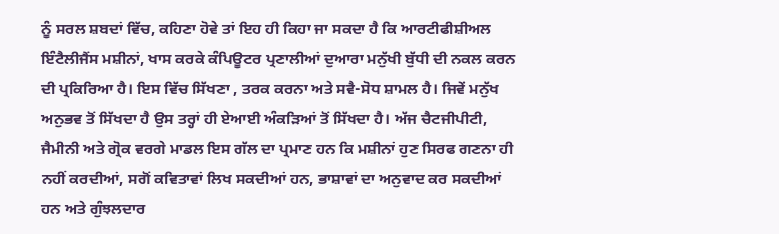ਨੂੰ ਸਰਲ ਸ਼ਬਦਾਂ ਵਿੱਚ, ਕਹਿਣਾ ਹੋਵੇ ਤਾਂ ਇਹ ਹੀ ਕਿਹਾ ਜਾ ਸਕਦਾ ਹੈ ਕਿ ਆਰਟੀਫੀਸ਼ੀਅਲ ਇੰਟੈਲੀਜੈਂਸ ਮਸ਼ੀਨਾਂ, ਖਾਸ ਕਰਕੇ ਕੰਪਿਊਟਰ ਪ੍ਰਣਾਲੀਆਂ ਦੁਆਰਾ ਮਨੁੱਖੀ ਬੁੱਧੀ ਦੀ ਨਕਲ ਕਰਨ ਦੀ ਪ੍ਰਕਿਰਿਆ ਹੈ। ਇਸ ਵਿੱਚ ਸਿੱਖਣਾ , ਤਰਕ ਕਰਨਾ ਅਤੇ ਸਵੈ-ਸੋਧ ਸ਼ਾਮਲ ਹੈ। ਜਿਵੇਂ ਮਨੁੱਖ ਅਨੁਭਵ ਤੋਂ ਸਿੱਖਦਾ ਹੈ ਉਸ ਤਰ੍ਹਾਂ ਹੀ ਏਆਈ ਅੰਕੜਿਆਂ ਤੋਂ ਸਿੱਖਦਾ ਹੈ। ਅੱਜ ਚੈਟਜੀਪੀਟੀ, ਜੈਮੀਨੀ ਅਤੇ ਗ੍ਰੋਕ ਵਰਗੇ ਮਾਡਲ ਇਸ ਗੱਲ ਦਾ ਪ੍ਰਮਾਣ ਹਨ ਕਿ ਮਸ਼ੀਨਾਂ ਹੁਣ ਸਿਰਫ ਗਣਨਾ ਹੀ ਨਹੀਂ ਕਰਦੀਆਂ, ਸਗੋਂ ਕਵਿਤਾਵਾਂ ਲਿਖ ਸਕਦੀਆਂ ਹਨ, ਭਾਸ਼ਾਵਾਂ ਦਾ ਅਨੁਵਾਦ ਕਰ ਸਕਦੀਆਂ ਹਨ ਅਤੇ ਗੁੰਝਲਦਾਰ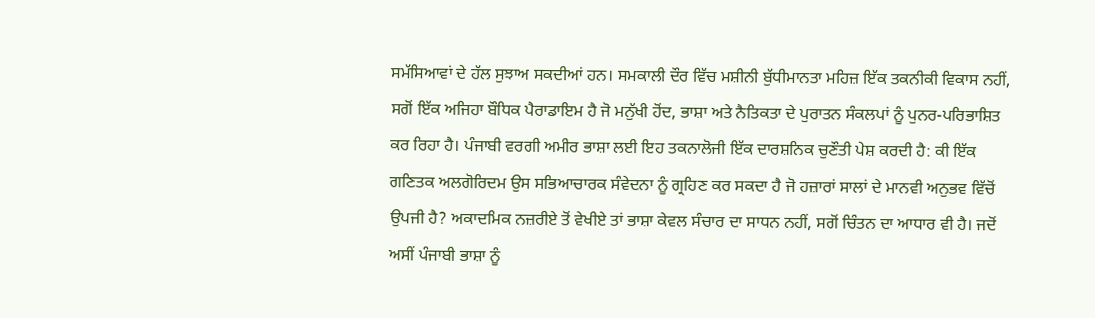ਸਮੱਸਿਆਵਾਂ ਦੇ ਹੱਲ ਸੁਝਾਅ ਸਕਦੀਆਂ ਹਨ। ਸਮਕਾਲੀ ਦੌਰ ਵਿੱਚ ਮਸ਼ੀਨੀ ਬੁੱਧੀਮਾਨਤਾ ਮਹਿਜ਼ ਇੱਕ ਤਕਨੀਕੀ ਵਿਕਾਸ ਨਹੀਂ, ਸਗੋਂ ਇੱਕ ਅਜਿਹਾ ਬੌਧਿਕ ਪੈਰਾਡਾਇਮ ਹੈ ਜੋ ਮਨੁੱਖੀ ਹੋਂਦ, ਭਾਸ਼ਾ ਅਤੇ ਨੈਤਿਕਤਾ ਦੇ ਪੁਰਾਤਨ ਸੰਕਲਪਾਂ ਨੂੰ ਪੁਨਰ-ਪਰਿਭਾਸ਼ਿਤ ਕਰ ਰਿਹਾ ਹੈ। ਪੰਜਾਬੀ ਵਰਗੀ ਅਮੀਰ ਭਾਸ਼ਾ ਲਈ ਇਹ ਤਕਨਾਲੋਜੀ ਇੱਕ ਦਾਰਸ਼ਨਿਕ ਚੁਣੌਤੀ ਪੇਸ਼ ਕਰਦੀ ਹੈ: ਕੀ ਇੱਕ ਗਣਿਤਕ ਅਲਗੋਰਿਦਮ ਉਸ ਸਭਿਆਚਾਰਕ ਸੰਵੇਦਨਾ ਨੂੰ ਗ੍ਰਹਿਣ ਕਰ ਸਕਦਾ ਹੈ ਜੋ ਹਜ਼ਾਰਾਂ ਸਾਲਾਂ ਦੇ ਮਾਨਵੀ ਅਨੁਭਵ ਵਿੱਚੋਂ ਉਪਜੀ ਹੈ? ਅਕਾਦਮਿਕ ਨਜ਼ਰੀਏ ਤੋਂ ਵੇਖੀਏ ਤਾਂ ਭਾਸ਼ਾ ਕੇਵਲ ਸੰਚਾਰ ਦਾ ਸਾਧਨ ਨਹੀਂ, ਸਗੋਂ ਚਿੰਤਨ ਦਾ ਆਧਾਰ ਵੀ ਹੈ। ਜਦੋਂ ਅਸੀਂ ਪੰਜਾਬੀ ਭਾਸ਼ਾ ਨੂੰ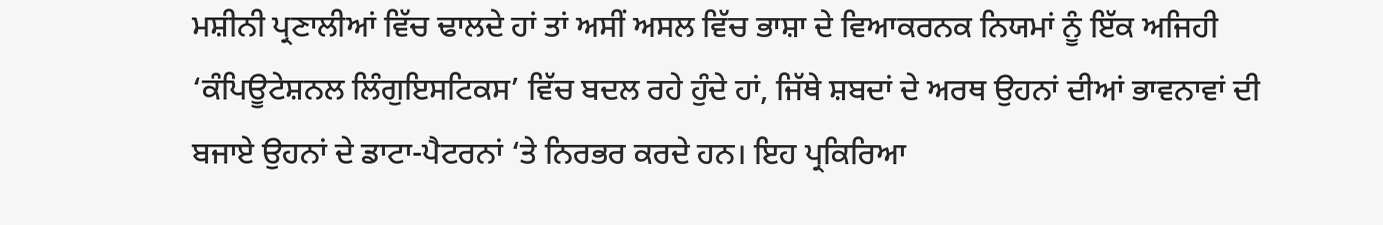ਮਸ਼ੀਨੀ ਪ੍ਰਣਾਲੀਆਂ ਵਿੱਚ ਢਾਲਦੇ ਹਾਂ ਤਾਂ ਅਸੀਂ ਅਸਲ ਵਿੱਚ ਭਾਸ਼ਾ ਦੇ ਵਿਆਕਰਨਕ ਨਿਯਮਾਂ ਨੂੰ ਇੱਕ ਅਜਿਹੀ ‘ਕੰਪਿਊਟੇਸ਼ਨਲ ਲਿੰਗੁਇਸਟਿਕਸ’ ਵਿੱਚ ਬਦਲ ਰਹੇ ਹੁੰਦੇ ਹਾਂ, ਜਿੱਥੇ ਸ਼ਬਦਾਂ ਦੇ ਅਰਥ ਉਹਨਾਂ ਦੀਆਂ ਭਾਵਨਾਵਾਂ ਦੀ ਬਜਾਏ ਉਹਨਾਂ ਦੇ ਡਾਟਾ-ਪੈਟਰਨਾਂ ‘ਤੇ ਨਿਰਭਰ ਕਰਦੇ ਹਨ। ਇਹ ਪ੍ਰਕਿਰਿਆ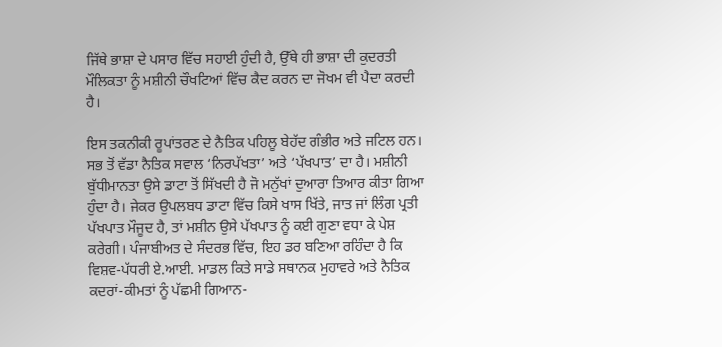ਜਿੱਥੇ ਭਾਸ਼ਾ ਦੇ ਪਸਾਰ ਵਿੱਚ ਸਹਾਈ ਹੁੰਦੀ ਹੈ, ਉੱਥੇ ਹੀ ਭਾਸ਼ਾ ਦੀ ਕੁਦਰਤੀ ਮੌਲਿਕਤਾ ਨੂੰ ਮਸ਼ੀਨੀ ਚੌਖਟਿਆਂ ਵਿੱਚ ਕੈਦ ਕਰਨ ਦਾ ਜੋਖਮ ਵੀ ਪੈਦਾ ਕਰਦੀ ਹੈ।

ਇਸ ਤਕਨੀਕੀ ਰੂਪਾਂਤਰਣ ਦੇ ਨੈਤਿਕ ਪਹਿਲੂ ਬੇਹੱਦ ਗੰਭੀਰ ਅਤੇ ਜਟਿਲ ਹਨ। ਸਭ ਤੋਂ ਵੱਡਾ ਨੈਤਿਕ ਸਵਾਲ ‘ਨਿਰਪੱਖਤਾ’ ਅਤੇ ‘ਪੱਖਪਾਤ’ ਦਾ ਹੈ। ਮਸ਼ੀਨੀ ਬੁੱਧੀਮਾਨਤਾ ਉਸੇ ਡਾਟਾ ਤੋਂ ਸਿੱਖਦੀ ਹੈ ਜੋ ਮਨੁੱਖਾਂ ਦੁਆਰਾ ਤਿਆਰ ਕੀਤਾ ਗਿਆ ਹੁੰਦਾ ਹੈ। ਜੇਕਰ ਉਪਲਬਧ ਡਾਟਾ ਵਿੱਚ ਕਿਸੇ ਖਾਸ ਖਿੱਤੇ, ਜਾਤ ਜਾਂ ਲਿੰਗ ਪ੍ਰਤੀ ਪੱਖਪਾਤ ਮੌਜੂਦ ਹੈ, ਤਾਂ ਮਸ਼ੀਨ ਉਸੇ ਪੱਖਪਾਤ ਨੂੰ ਕਈ ਗੁਣਾ ਵਧਾ ਕੇ ਪੇਸ਼ ਕਰੇਗੀ। ਪੰਜਾਬੀਅਤ ਦੇ ਸੰਦਰਭ ਵਿੱਚ, ਇਹ ਡਰ ਬਣਿਆ ਰਹਿੰਦਾ ਹੈ ਕਿ ਵਿਸ਼ਵ-ਪੱਧਰੀ ਏ.ਆਈ. ਮਾਡਲ ਕਿਤੇ ਸਾਡੇ ਸਥਾਨਕ ਮੁਹਾਵਰੇ ਅਤੇ ਨੈਤਿਕ ਕਦਰਾਂ-ਕੀਮਤਾਂ ਨੂੰ ਪੱਛਮੀ ਗਿਆਨ-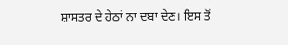ਸ਼ਾਸਤਰ ਦੇ ਹੇਠਾਂ ਨਾ ਦਬਾ ਦੇਣ। ਇਸ ਤੋਂ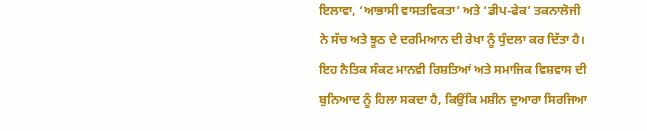ਇਲਾਵਾ, ‘ਆਭਾਸੀ ਵਾਸਤਵਿਕਤਾ’ ਅਤੇ ‘ਡੀਪ-ਫੇਕ’ ਤਕਨਾਲੋਜੀ ਨੇ ਸੱਚ ਅਤੇ ਝੂਠ ਦੇ ਦਰਮਿਆਨ ਦੀ ਰੇਖਾ ਨੂੰ ਧੁੰਦਲਾ ਕਰ ਦਿੱਤਾ ਹੈ। ਇਹ ਨੈਤਿਕ ਸੰਕਟ ਮਾਨਵੀ ਰਿਸ਼ਤਿਆਂ ਅਤੇ ਸਮਾਜਿਕ ਵਿਸ਼ਵਾਸ ਦੀ ਬੁਨਿਆਦ ਨੂੰ ਹਿਲਾ ਸਕਦਾ ਹੈ, ਕਿਉਂਕਿ ਮਸ਼ੀਨ ਦੁਆਰਾ ਸਿਰਜਿਆ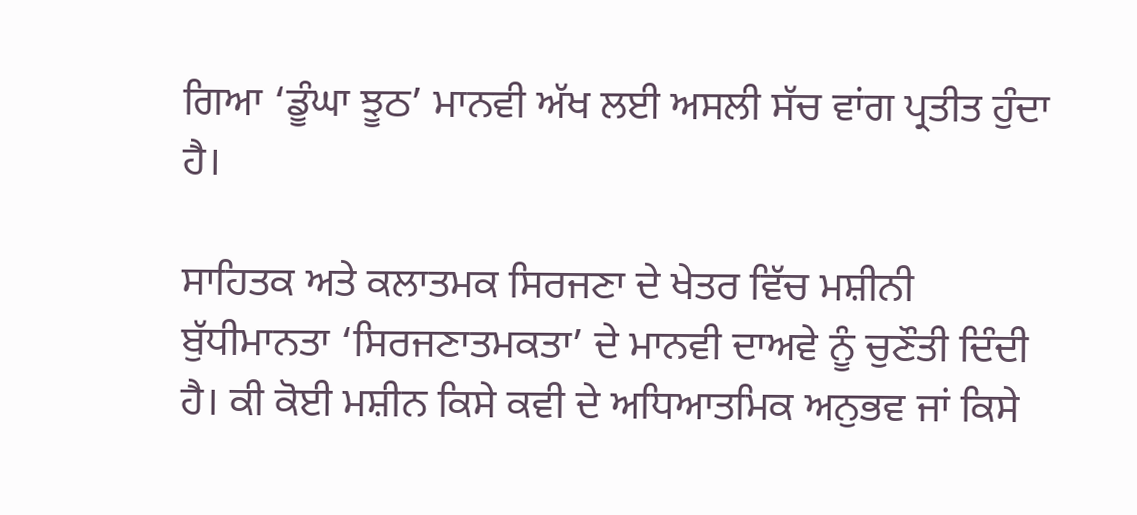ਗਿਆ ‘ਡੂੰਘਾ ਝੂਠ’ ਮਾਨਵੀ ਅੱਖ ਲਈ ਅਸਲੀ ਸੱਚ ਵਾਂਗ ਪ੍ਰਤੀਤ ਹੁੰਦਾ ਹੈ।

ਸਾਹਿਤਕ ਅਤੇ ਕਲਾਤਮਕ ਸਿਰਜਣਾ ਦੇ ਖੇਤਰ ਵਿੱਚ ਮਸ਼ੀਨੀ ਬੁੱਧੀਮਾਨਤਾ ‘ਸਿਰਜਣਾਤਮਕਤਾ’ ਦੇ ਮਾਨਵੀ ਦਾਅਵੇ ਨੂੰ ਚੁਣੌਤੀ ਦਿੰਦੀ ਹੈ। ਕੀ ਕੋਈ ਮਸ਼ੀਨ ਕਿਸੇ ਕਵੀ ਦੇ ਅਧਿਆਤਮਿਕ ਅਨੁਭਵ ਜਾਂ ਕਿਸੇ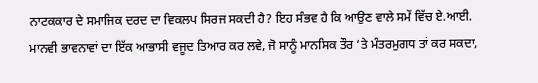ਨਾਟਕਕਾਰ ਦੇ ਸਮਾਜਿਕ ਦਰਦ ਦਾ ਵਿਕਲਪ ਸਿਰਜ ਸਕਦੀ ਹੈ? ਇਹ ਸੰਭਵ ਹੈ ਕਿ ਆਉਣ ਵਾਲੇ ਸਮੇਂ ਵਿੱਚ ਏ.ਆਈ. ਮਾਨਵੀ ਭਾਵਨਾਵਾਂ ਦਾ ਇੱਕ ਆਭਾਸੀ ਵਜੂਦ ਤਿਆਰ ਕਰ ਲਵੇ, ਜੋ ਸਾਨੂੰ ਮਾਨਸਿਕ ਤੌਰ ‘ਤੇ ਮੰਤਰਮੁਗਧ ਤਾਂ ਕਰ ਸਕਦਾ,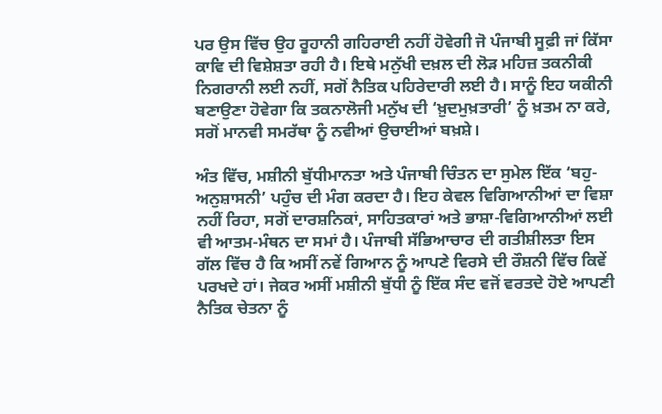ਪਰ ਉਸ ਵਿੱਚ ਉਹ ਰੂਹਾਨੀ ਗਹਿਰਾਈ ਨਹੀਂ ਹੋਵੇਗੀ ਜੋ ਪੰਜਾਬੀ ਸੂਫ਼ੀ ਜਾਂ ਕਿੱਸਾ ਕਾਵਿ ਦੀ ਵਿਸ਼ੇਸ਼ਤਾ ਰਹੀ ਹੈ। ਇਥੇ ਮਨੁੱਖੀ ਦਖ਼ਲ ਦੀ ਲੋੜ ਮਹਿਜ਼ ਤਕਨੀਕੀ ਨਿਗਰਾਨੀ ਲਈ ਨਹੀਂ, ਸਗੋਂ ਨੈਤਿਕ ਪਹਿਰੇਦਾਰੀ ਲਈ ਹੈ। ਸਾਨੂੰ ਇਹ ਯਕੀਨੀ ਬਣਾਉਣਾ ਹੋਵੇਗਾ ਕਿ ਤਕਨਾਲੋਜੀ ਮਨੁੱਖ ਦੀ ‘ਖ਼ੁਦਮੁਖ਼ਤਾਰੀ’ ਨੂੰ ਖ਼ਤਮ ਨਾ ਕਰੇ, ਸਗੋਂ ਮਾਨਵੀ ਸਮਰੱਥਾ ਨੂੰ ਨਵੀਆਂ ਉਚਾਈਆਂ ਬਖ਼ਸ਼ੇ।

ਅੰਤ ਵਿੱਚ, ਮਸ਼ੀਨੀ ਬੁੱਧੀਮਾਨਤਾ ਅਤੇ ਪੰਜਾਬੀ ਚਿੰਤਨ ਦਾ ਸੁਮੇਲ ਇੱਕ ‘ਬਹੁ-ਅਨੁਸ਼ਾਸਨੀ’ ਪਹੁੰਚ ਦੀ ਮੰਗ ਕਰਦਾ ਹੈ। ਇਹ ਕੇਵਲ ਵਿਗਿਆਨੀਆਂ ਦਾ ਵਿਸ਼ਾ ਨਹੀਂ ਰਿਹਾ, ਸਗੋਂ ਦਾਰਸ਼ਨਿਕਾਂ, ਸਾਹਿਤਕਾਰਾਂ ਅਤੇ ਭਾਸ਼ਾ-ਵਿਗਿਆਨੀਆਂ ਲਈ ਵੀ ਆਤਮ-ਮੰਥਨ ਦਾ ਸਮਾਂ ਹੈ। ਪੰਜਾਬੀ ਸੱਭਿਆਚਾਰ ਦੀ ਗਤੀਸ਼ੀਲਤਾ ਇਸ ਗੱਲ ਵਿੱਚ ਹੈ ਕਿ ਅਸੀਂ ਨਵੇਂ ਗਿਆਨ ਨੂੰ ਆਪਣੇ ਵਿਰਸੇ ਦੀ ਰੌਸ਼ਨੀ ਵਿੱਚ ਕਿਵੇਂ ਪਰਖਦੇ ਹਾਂ। ਜੇਕਰ ਅਸੀਂ ਮਸ਼ੀਨੀ ਬੁੱਧੀ ਨੂੰ ਇੱਕ ਸੰਦ ਵਜੋਂ ਵਰਤਦੇ ਹੋਏ ਆਪਣੀ ਨੈਤਿਕ ਚੇਤਨਾ ਨੂੰ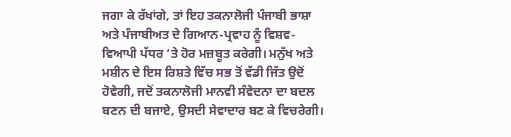ਜਗਾ ਕੇ ਰੱਖਾਂਗੇ, ਤਾਂ ਇਹ ਤਕਨਾਲੋਜੀ ਪੰਜਾਬੀ ਭਾਸ਼ਾ ਅਤੇ ਪੰਜਾਬੀਅਤ ਦੇ ਗਿਆਨ-ਪ੍ਰਵਾਹ ਨੂੰ ਵਿਸ਼ਵ-ਵਿਆਪੀ ਪੱਧਰ ‘ਤੇ ਹੋਰ ਮਜ਼ਬੂਤ ਕਰੇਗੀ। ਮਨੁੱਖ ਅਤੇ ਮਸ਼ੀਨ ਦੇ ਇਸ ਰਿਸ਼ਤੇ ਵਿੱਚ ਸਭ ਤੋਂ ਵੱਡੀ ਜਿੱਤ ਉਦੋਂ ਹੋਵੇਗੀ, ਜਦੋਂ ਤਕਨਾਲੋਜੀ ਮਾਨਵੀ ਸੰਵੇਦਨਾ ਦਾ ਬਦਲ ਬਣਨ ਦੀ ਬਜਾਏ, ਉਸਦੀ ਸੇਵਾਦਾਰ ਬਣ ਕੇ ਵਿਚਰੇਗੀ।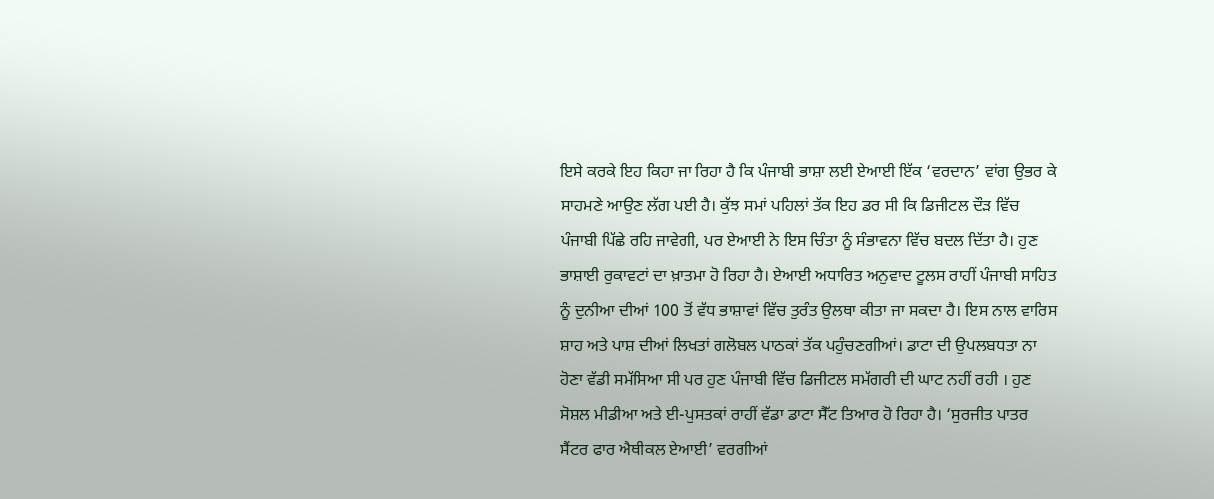ਇਸੇ ਕਰਕੇ ਇਹ ਕਿਹਾ ਜਾ ਰਿਹਾ ਹੈ ਕਿ ਪੰਜਾਬੀ ਭਾਸ਼ਾ ਲਈ ਏਆਈ ਇੱਕ ‘ਵਰਦਾਨ’ ਵਾਂਗ ਉਭਰ ਕੇ ਸਾਹਮਣੇ ਆਉਣ ਲੱਗ ਪਈ ਹੈ। ਕੁੱਝ ਸਮਾਂ ਪਹਿਲਾਂ ਤੱਕ ਇਹ ਡਰ ਸੀ ਕਿ ਡਿਜੀਟਲ ਦੌੜ ਵਿੱਚ ਪੰਜਾਬੀ ਪਿੱਛੇ ਰਹਿ ਜਾਵੇਗੀ, ਪਰ ਏਆਈ ਨੇ ਇਸ ਚਿੰਤਾ ਨੂੰ ਸੰਭਾਵਨਾ ਵਿੱਚ ਬਦਲ ਦਿੱਤਾ ਹੈ। ਹੁਣ ਭਾਸ਼ਾਈ ਰੁਕਾਵਟਾਂ ਦਾ ਖ਼ਾਤਮਾ ਹੋ ਰਿਹਾ ਹੈ। ਏਆਈ ਅਧਾਰਿਤ ਅਨੁਵਾਦ ਟੂਲਸ ਰਾਹੀਂ ਪੰਜਾਬੀ ਸਾਹਿਤ ਨੂੰ ਦੁਨੀਆ ਦੀਆਂ 100 ਤੋਂ ਵੱਧ ਭਾਸ਼ਾਵਾਂ ਵਿੱਚ ਤੁਰੰਤ ਉਲਥਾ ਕੀਤਾ ਜਾ ਸਕਦਾ ਹੈ। ਇਸ ਨਾਲ ਵਾਰਿਸ ਸ਼ਾਹ ਅਤੇ ਪਾਸ਼ ਦੀਆਂ ਲਿਖਤਾਂ ਗਲੋਬਲ ਪਾਠਕਾਂ ਤੱਕ ਪਹੁੰਚਣਗੀਆਂ। ਡਾਟਾ ਦੀ ਉਪਲਬਧਤਾ ਨਾ ਹੋਣਾ ਵੱਡੀ ਸਮੱਸਿਆ ਸੀ ਪਰ ਹੁਣ ਪੰਜਾਬੀ ਵਿੱਚ ਡਿਜੀਟਲ ਸਮੱਗਰੀ ਦੀ ਘਾਟ ਨਹੀਂ ਰਹੀ । ਹੁਣ ਸੋਸ਼ਲ ਮੀਡੀਆ ਅਤੇ ਈ-ਪੁਸਤਕਾਂ ਰਾਹੀਂ ਵੱਡਾ ਡਾਟਾ ਸੈੱਟ ਤਿਆਰ ਹੋ ਰਿਹਾ ਹੈ। ‘ਸੁਰਜੀਤ ਪਾਤਰ ਸੈਂਟਰ ਫਾਰ ਐਥੀਕਲ ਏਆਈ’ ਵਰਗੀਆਂ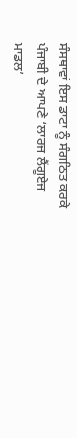ਸੰਸਥਾਵਾਂ ਇਸ ਡਾਟਾ ਨੂੰ ਸੰਗਠਿਤ ਕਰਕੇ ਪੰਜਾਬੀ ਦੇ ਆਪਣੇ ‘ਲਾਰਜ ਲੈਂਗੂਏਜ ਮਾਡਲ’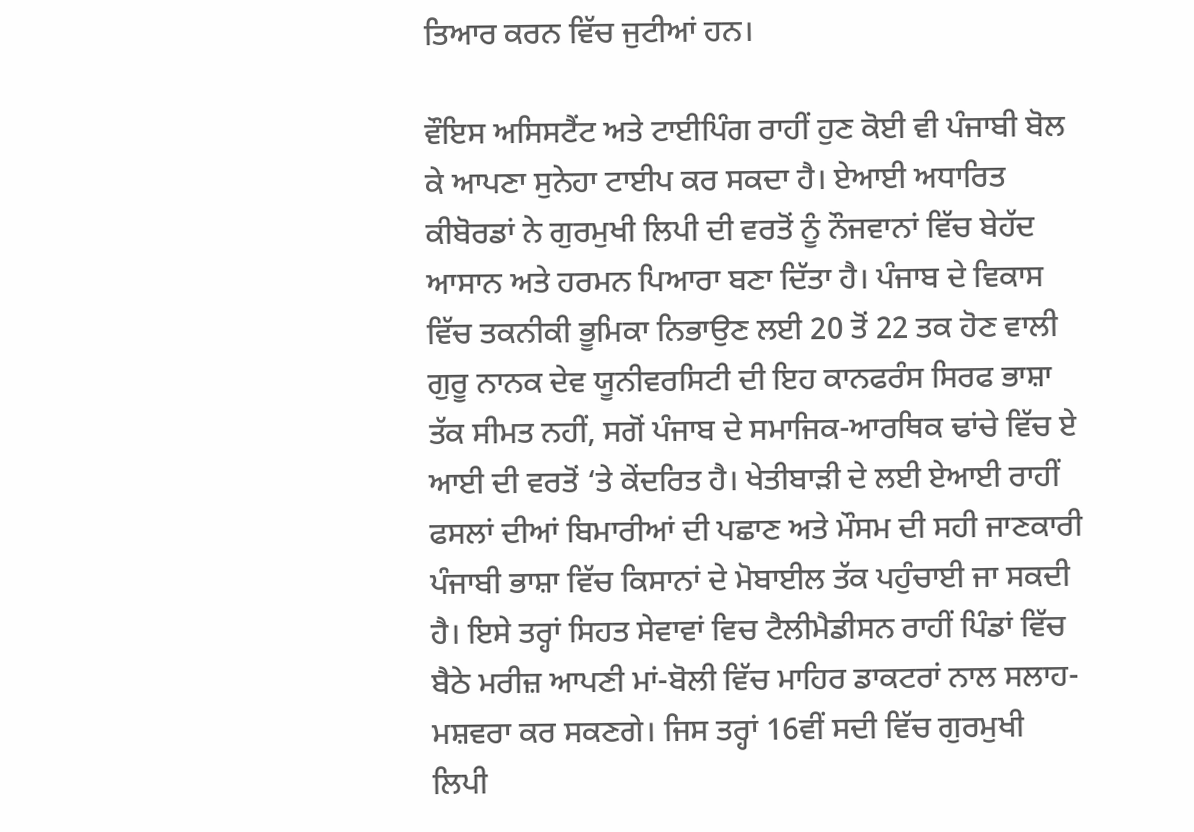ਤਿਆਰ ਕਰਨ ਵਿੱਚ ਜੁਟੀਆਂ ਹਨ।

ਵੌਇਸ ਅਸਿਸਟੈਂਟ ਅਤੇ ਟਾਈਪਿੰਗ ਰਾਹੀਂ ਹੁਣ ਕੋਈ ਵੀ ਪੰਜਾਬੀ ਬੋਲ ਕੇ ਆਪਣਾ ਸੁਨੇਹਾ ਟਾਈਪ ਕਰ ਸਕਦਾ ਹੈ। ਏਆਈ ਅਧਾਰਿਤ ਕੀਬੋਰਡਾਂ ਨੇ ਗੁਰਮੁਖੀ ਲਿਪੀ ਦੀ ਵਰਤੋਂ ਨੂੰ ਨੌਜਵਾਨਾਂ ਵਿੱਚ ਬੇਹੱਦ ਆਸਾਨ ਅਤੇ ਹਰਮਨ ਪਿਆਰਾ ਬਣਾ ਦਿੱਤਾ ਹੈ। ਪੰਜਾਬ ਦੇ ਵਿਕਾਸ ਵਿੱਚ ਤਕਨੀਕੀ ਭੂਮਿਕਾ ਨਿਭਾਉਣ ਲਈ 20 ਤੋਂ 22 ਤਕ ਹੋਣ ਵਾਲੀ ਗੁਰੂ ਨਾਨਕ ਦੇਵ ਯੂਨੀਵਰਸਿਟੀ ਦੀ ਇਹ ਕਾਨਫਰੰਸ ਸਿਰਫ ਭਾਸ਼ਾ ਤੱਕ ਸੀਮਤ ਨਹੀਂ, ਸਗੋਂ ਪੰਜਾਬ ਦੇ ਸਮਾਜਿਕ-ਆਰਥਿਕ ਢਾਂਚੇ ਵਿੱਚ ਏ ਆਈ ਦੀ ਵਰਤੋਂ ‘ਤੇ ਕੇਂਦਰਿਤ ਹੈ। ਖੇਤੀਬਾੜੀ ਦੇ ਲਈ ਏਆਈ ਰਾਹੀਂ ਫਸਲਾਂ ਦੀਆਂ ਬਿਮਾਰੀਆਂ ਦੀ ਪਛਾਣ ਅਤੇ ਮੌਸਮ ਦੀ ਸਹੀ ਜਾਣਕਾਰੀ ਪੰਜਾਬੀ ਭਾਸ਼ਾ ਵਿੱਚ ਕਿਸਾਨਾਂ ਦੇ ਮੋਬਾਈਲ ਤੱਕ ਪਹੁੰਚਾਈ ਜਾ ਸਕਦੀ ਹੈ। ਇਸੇ ਤਰ੍ਹਾਂ ਸਿਹਤ ਸੇਵਾਵਾਂ ਵਿਚ ਟੈਲੀਮੈਡੀਸਨ ਰਾਹੀਂ ਪਿੰਡਾਂ ਵਿੱਚ ਬੈਠੇ ਮਰੀਜ਼ ਆਪਣੀ ਮਾਂ-ਬੋਲੀ ਵਿੱਚ ਮਾਹਿਰ ਡਾਕਟਰਾਂ ਨਾਲ ਸਲਾਹ-ਮਸ਼ਵਰਾ ਕਰ ਸਕਣਗੇ। ਜਿਸ ਤਰ੍ਹਾਂ 16ਵੀਂ ਸਦੀ ਵਿੱਚ ਗੁਰਮੁਖੀ ਲਿਪੀ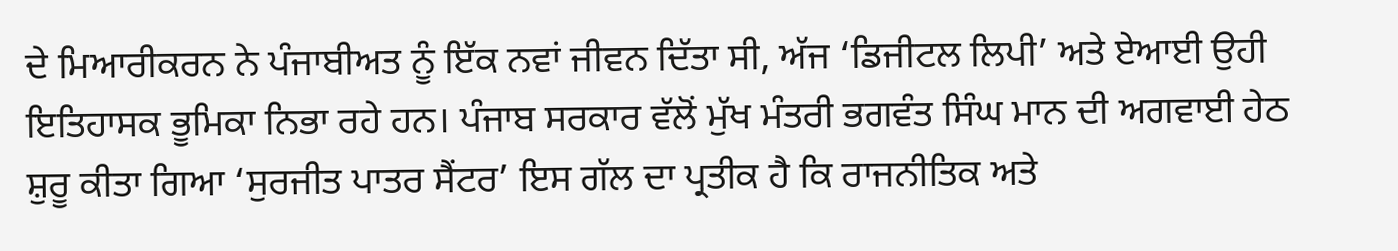ਦੇ ਮਿਆਰੀਕਰਨ ਨੇ ਪੰਜਾਬੀਅਤ ਨੂੰ ਇੱਕ ਨਵਾਂ ਜੀਵਨ ਦਿੱਤਾ ਸੀ, ਅੱਜ ‘ਡਿਜੀਟਲ ਲਿਪੀ’ ਅਤੇ ਏਆਈ ਉਹੀ ਇਤਿਹਾਸਕ ਭੂਮਿਕਾ ਨਿਭਾ ਰਹੇ ਹਨ। ਪੰਜਾਬ ਸਰਕਾਰ ਵੱਲੋਂ ਮੁੱਖ ਮੰਤਰੀ ਭਗਵੰਤ ਸਿੰਘ ਮਾਨ ਦੀ ਅਗਵਾਈ ਹੇਠ ਸ਼ੁਰੂ ਕੀਤਾ ਗਿਆ ‘ਸੁਰਜੀਤ ਪਾਤਰ ਸੈਂਟਰ’ ਇਸ ਗੱਲ ਦਾ ਪ੍ਰਤੀਕ ਹੈ ਕਿ ਰਾਜਨੀਤਿਕ ਅਤੇ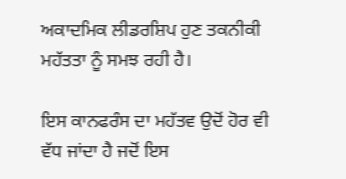ਅਕਾਦਮਿਕ ਲੀਡਰਸ਼ਿਪ ਹੁਣ ਤਕਨੀਕੀ ਮਹੱਤਤਾ ਨੂੰ ਸਮਝ ਰਹੀ ਹੈ।

ਇਸ ਕਾਨਫਰੰਸ ਦਾ ਮਹੱਤਵ ਉਦੋਂ ਹੋਰ ਵੀ ਵੱਧ ਜਾਂਦਾ ਹੈ ਜਦੋਂ ਇਸ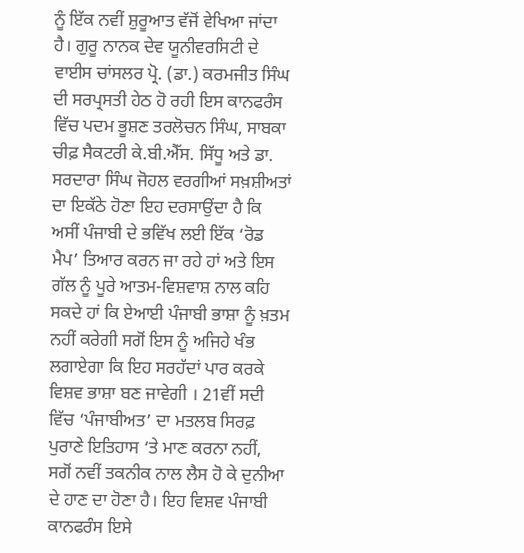ਨੂੰ ਇੱਕ ਨਵੀਂ ਸ਼ੁਰੂਆਤ ਵੱਜੋਂ ਵੇਖਿਆ ਜਾਂਦਾ ਹੈ। ਗੁਰੂ ਨਾਨਕ ਦੇਵ ਯੂਨੀਵਰਸਿਟੀ ਦੇ ਵਾਈਸ ਚਾਂਸਲਰ ਪ੍ਰੋ. (ਡਾ.) ਕਰਮਜੀਤ ਸਿੰਘ ਦੀ ਸਰਪ੍ਰਸਤੀ ਹੇਠ ਹੋ ਰਹੀ ਇਸ ਕਾਨਫਰੰਸ ਵਿੱਚ ਪਦਮ ਭੂਸ਼ਣ ਤਰਲੋਚਨ ਸਿੰਘ, ਸਾਬਕਾ ਚੀਫ਼ ਸੈਕਟਰੀ ਕੇ.ਬੀ.ਐੱਸ. ਸਿੱਧੂ ਅਤੇ ਡਾ. ਸਰਦਾਰਾ ਸਿੰਘ ਜੋਹਲ ਵਰਗੀਆਂ ਸਖ਼ਸ਼ੀਅਤਾਂ ਦਾ ਇਕੱਠੇ ਹੋਣਾ ਇਹ ਦਰਸਾਉਂਦਾ ਹੈ ਕਿ ਅਸੀਂ ਪੰਜਾਬੀ ਦੇ ਭਵਿੱਖ ਲਈ ਇੱਕ ‘ਰੋਡ ਮੈਪ’ ਤਿਆਰ ਕਰਨ ਜਾ ਰਹੇ ਹਾਂ ਅਤੇ ਇਸ ਗੱਲ ਨੂੰ ਪੂਰੇ ਆਤਮ-ਵਿਸ਼ਵਾਸ਼ ਨਾਲ ਕਹਿ ਸਕਦੇ ਹਾਂ ਕਿ ਏਆਈ ਪੰਜਾਬੀ ਭਾਸ਼ਾ ਨੂੰ ਖ਼ਤਮ ਨਹੀਂ ਕਰੇਗੀ ਸਗੋਂ ਇਸ ਨੂੰ ਅਜਿਹੇ ਖੰਭ ਲਗਾਏਗਾ ਕਿ ਇਹ ਸਰਹੱਦਾਂ ਪਾਰ ਕਰਕੇ ਵਿਸ਼ਵ ਭਾਸ਼ਾ ਬਣ ਜਾਵੇਗੀ । 21ਵੀਂ ਸਦੀ ਵਿੱਚ ‘ਪੰਜਾਬੀਅਤ’ ਦਾ ਮਤਲਬ ਸਿਰਫ਼ ਪੁਰਾਣੇ ਇਤਿਹਾਸ ‘ਤੇ ਮਾਣ ਕਰਨਾ ਨਹੀਂ, ਸਗੋਂ ਨਵੀਂ ਤਕਨੀਕ ਨਾਲ ਲੈਸ ਹੋ ਕੇ ਦੁਨੀਆ ਦੇ ਹਾਣ ਦਾ ਹੋਣਾ ਹੈ। ਇਹ ਵਿਸ਼ਵ ਪੰਜਾਬੀ ਕਾਨਫਰੰਸ ਇਸੇ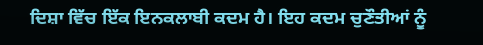ਦਿਸ਼ਾ ਵਿੱਚ ਇੱਕ ਇਨਕਲਾਬੀ ਕਦਮ ਹੈ। ਇਹ ਕਦਮ ਚੁਣੌਤੀਆਂ ਨੂੰ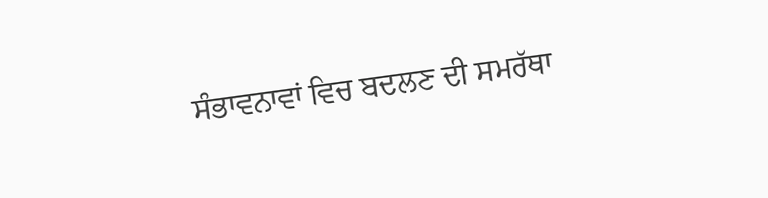ਸੰਭਾਵਨਾਵਾਂ ਵਿਚ ਬਦਲਣ ਦੀ ਸਮਰੱਥਾ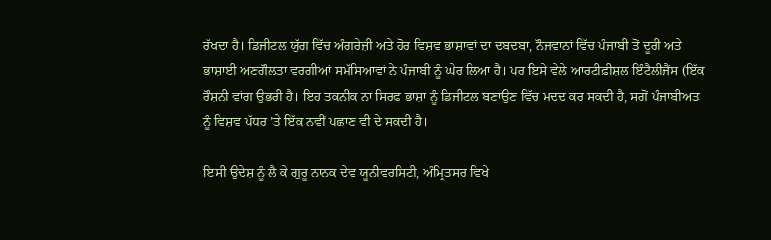ਰੱਖਦਾ ਹੈ। ਡਿਜੀਟਲ ਯੁੱਗ ਵਿੱਚ ਅੰਗਰੇਜ਼ੀ ਅਤੇ ਹੋਰ ਵਿਸ਼ਵ ਭਾਸ਼ਾਵਾਂ ਦਾ ਦਬਦਬਾ, ਨੌਜਵਾਨਾਂ ਵਿੱਚ ਪੰਜਾਬੀ ਤੋਂ ਦੂਰੀ ਅਤੇ ਭਾਸ਼ਾਈ ਅਣਗੌਲਤਾ ਵਰਗੀਆਂ ਸਮੱਸਿਆਵਾਂ ਨੇ ਪੰਜਾਬੀ ਨੂੰ ਘੇਰ ਲਿਆ ਹੈ। ਪਰ ਇਸੇ ਵੇਲੇ ਆਰਟੀਫ਼ੀਸ਼ਲ ਇੰਟੈਲੀਜੈਂਸ (ਇੱਕ ਰੌਸ਼ਨੀ ਵਾਂਗ ਉਭਰੀ ਹੈ। ਇਹ ਤਕਨੀਕ ਨਾ ਸਿਰਫ ਭਾਸ਼ਾ ਨੂੰ ਡਿਜੀਟਲ ਬਣਾਉਣ ਵਿੱਚ ਮਦਦ ਕਰ ਸਕਦੀ ਹੈ, ਸਗੋਂ ਪੰਜਾਬੀਅਤ ਨੂੰ ਵਿਸ਼ਵ ਪੱਧਰ ’ਤੇ ਇੱਕ ਨਵੀਂ ਪਛਾਣ ਵੀ ਦੇ ਸਕਦੀ ਹੈ।

ਇਸੀ ਉਦੇਸ਼ ਨੂੰ ਲੈ ਕੇ ਗੁਰੂ ਨਾਨਕ ਦੇਵ ਯੂਨੀਵਰਸਿਟੀ, ਅੰਮ੍ਰਿਤਸਰ ਵਿਖੇ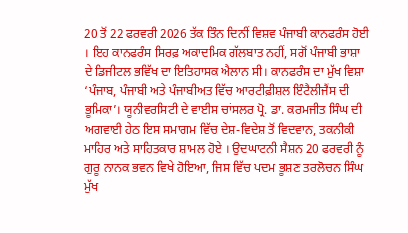20 ਤੋਂ 22 ਫਰਵਰੀ 2026 ਤੱਕ ਤਿੰਨ ਦਿਨੀਂ ਵਿਸ਼ਵ ਪੰਜਾਬੀ ਕਾਨਫਰੰਸ ਹੋਈ । ਇਹ ਕਾਨਫਰੰਸ ਸਿਰਫ਼ ਅਕਾਦਮਿਕ ਗੱਲਬਾਤ ਨਹੀਂ, ਸਗੋਂ ਪੰਜਾਬੀ ਭਾਸ਼ਾ ਦੇ ਡਿਜੀਟਲ ਭਵਿੱਖ ਦਾ ਇਤਿਹਾਸਕ ਐਲਾਨ ਸੀ। ਕਾਨਫਰੰਸ ਦਾ ਮੁੱਖ ਵਿਸ਼ਾ ‘ਪੰਜਾਬ, ਪੰਜਾਬੀ ਅਤੇ ਪੰਜਾਬੀਅਤ ਵਿੱਚ ਆਰਟੀਫ਼ੀਸ਼ਲ ਇੰਟੈਲੀਜੈਂਸ ਦੀ ਭੂਮਿਕਾ’। ਯੂਨੀਵਰਸਿਟੀ ਦੇ ਵਾਈਸ ਚਾਂਸਲਰ ਪ੍ਰੋ. ਡਾ. ਕਰਮਜੀਤ ਸਿੰਘ ਦੀ ਅਗਵਾਈ ਹੇਠ ਇਸ ਸਮਾਗਮ ਵਿੱਚ ਦੇਸ਼-ਵਿਦੇਸ਼ ਤੋਂ ਵਿਦਵਾਨ, ਤਕਨੀਕੀ ਮਾਹਿਰ ਅਤੇ ਸਾਹਿਤਕਾਰ ਸ਼ਾਮਲ ਹੋਏ । ਉਦਘਾਟਨੀ ਸੈਸ਼ਨ 20 ਫਰਵਰੀ ਨੂੰ ਗੁਰੂ ਨਾਨਕ ਭਵਨ ਵਿਖੇ ਹੋਇਆ, ਜਿਸ ਵਿੱਚ ਪਦਮ ਭੂਸ਼ਣ ਤਰਲੋਚਨ ਸਿੰਘ ਮੁੱਖ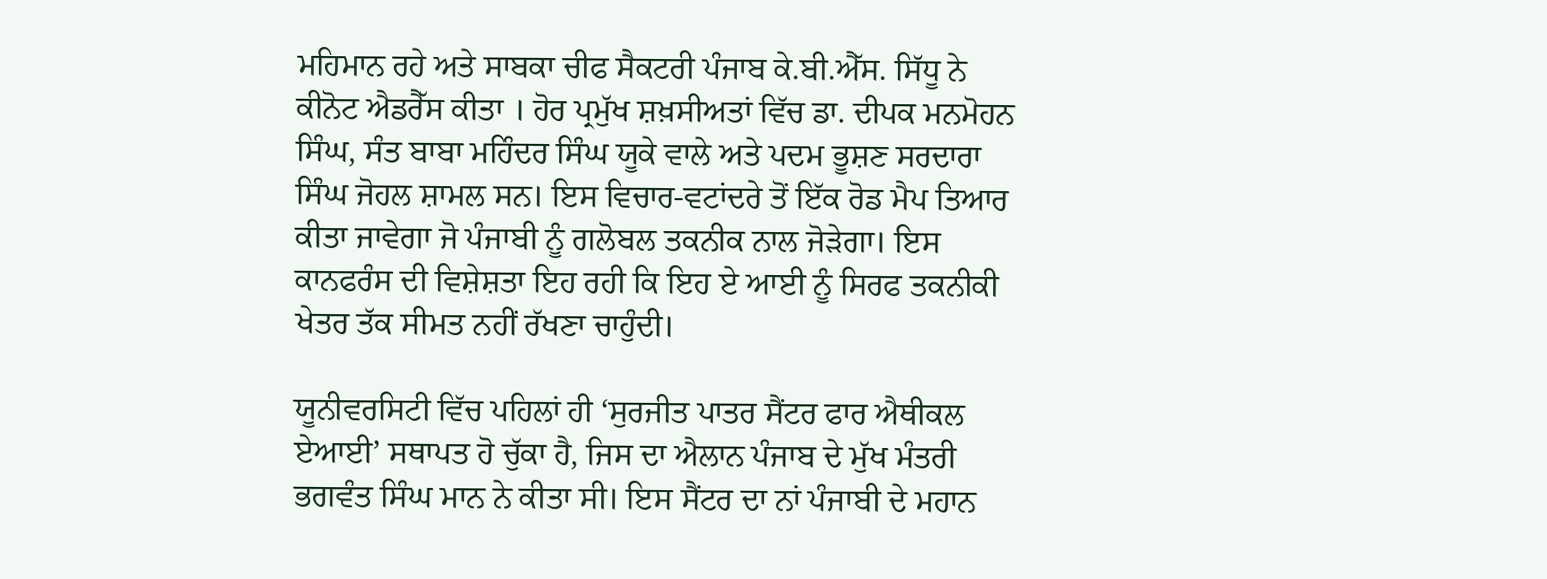ਮਹਿਮਾਨ ਰਹੇ ਅਤੇ ਸਾਬਕਾ ਚੀਫ ਸੈਕਟਰੀ ਪੰਜਾਬ ਕੇ.ਬੀ.ਐੱਸ. ਸਿੱਧੂ ਨੇ ਕੀਨੋਟ ਐਡਰੈੱਸ ਕੀਤਾ । ਹੋਰ ਪ੍ਰਮੁੱਖ ਸ਼ਖ਼ਸੀਅਤਾਂ ਵਿੱਚ ਡਾ. ਦੀਪਕ ਮਨਮੋਹਨ ਸਿੰਘ, ਸੰਤ ਬਾਬਾ ਮਹਿੰਦਰ ਸਿੰਘ ਯੂਕੇ ਵਾਲੇ ਅਤੇ ਪਦਮ ਭੂਸ਼ਣ ਸਰਦਾਰਾ ਸਿੰਘ ਜੋਹਲ ਸ਼ਾਮਲ ਸਨ। ਇਸ ਵਿਚਾਰ-ਵਟਾਂਦਰੇ ਤੋਂ ਇੱਕ ਰੋਡ ਮੈਪ ਤਿਆਰ ਕੀਤਾ ਜਾਵੇਗਾ ਜੋ ਪੰਜਾਬੀ ਨੂੰ ਗਲੋਬਲ ਤਕਨੀਕ ਨਾਲ ਜੋੜੇਗਾ। ਇਸ ਕਾਨਫਰੰਸ ਦੀ ਵਿਸ਼ੇਸ਼ਤਾ ਇਹ ਰਹੀ ਕਿ ਇਹ ਏ ਆਈ ਨੂੰ ਸਿਰਫ ਤਕਨੀਕੀ ਖੇਤਰ ਤੱਕ ਸੀਮਤ ਨਹੀਂ ਰੱਖਣਾ ਚਾਹੁੰਦੀ।

ਯੂਨੀਵਰਸਿਟੀ ਵਿੱਚ ਪਹਿਲਾਂ ਹੀ ‘ਸੁਰਜੀਤ ਪਾਤਰ ਸੈਂਟਰ ਫਾਰ ਐਥੀਕਲ ਏਆਈ’ ਸਥਾਪਤ ਹੋ ਚੁੱਕਾ ਹੈ, ਜਿਸ ਦਾ ਐਲਾਨ ਪੰਜਾਬ ਦੇ ਮੁੱਖ ਮੰਤਰੀ ਭਗਵੰਤ ਸਿੰਘ ਮਾਨ ਨੇ ਕੀਤਾ ਸੀ। ਇਸ ਸੈਂਟਰ ਦਾ ਨਾਂ ਪੰਜਾਬੀ ਦੇ ਮਹਾਨ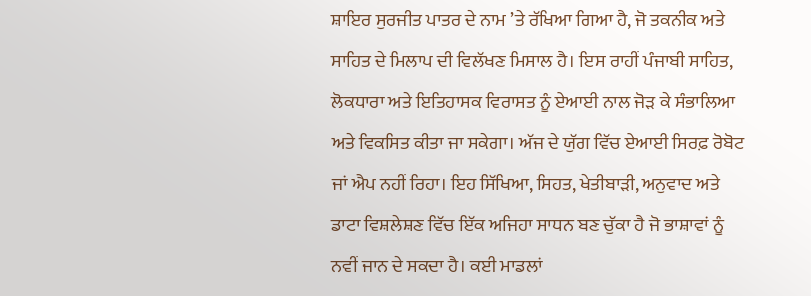ਸ਼ਾਇਰ ਸੁਰਜੀਤ ਪਾਤਰ ਦੇ ਨਾਮ ’ਤੇ ਰੱਖਿਆ ਗਿਆ ਹੈ, ਜੋ ਤਕਨੀਕ ਅਤੇ ਸਾਹਿਤ ਦੇ ਮਿਲਾਪ ਦੀ ਵਿਲੱਖਣ ਮਿਸਾਲ ਹੈ। ਇਸ ਰਾਹੀਂ ਪੰਜਾਬੀ ਸਾਹਿਤ, ਲੋਕਧਾਰਾ ਅਤੇ ਇਤਿਹਾਸਕ ਵਿਰਾਸਤ ਨੂੰ ਏਆਈ ਨਾਲ ਜੋੜ ਕੇ ਸੰਭਾਲਿਆ ਅਤੇ ਵਿਕਸਿਤ ਕੀਤਾ ਜਾ ਸਕੇਗਾ। ਅੱਜ ਦੇ ਯੁੱਗ ਵਿੱਚ ਏਆਈ ਸਿਰਫ਼ ਰੋਬੋਟ ਜਾਂ ਐਪ ਨਹੀਂ ਰਿਹਾ। ਇਹ ਸਿੱਖਿਆ, ਸਿਹਤ, ਖੇਤੀਬਾੜੀ, ਅਨੁਵਾਦ ਅਤੇ ਡਾਟਾ ਵਿਸ਼ਲੇਸ਼ਣ ਵਿੱਚ ਇੱਕ ਅਜਿਹਾ ਸਾਧਨ ਬਣ ਚੁੱਕਾ ਹੈ ਜੋ ਭਾਸ਼ਾਵਾਂ ਨੂੰ ਨਵੀਂ ਜਾਨ ਦੇ ਸਕਦਾ ਹੈ। ਕਈ ਮਾਡਲਾਂ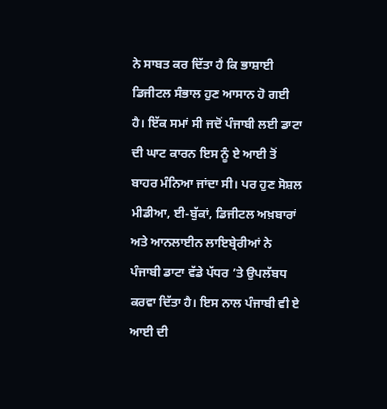ਨੇ ਸਾਬਤ ਕਰ ਦਿੱਤਾ ਹੈ ਕਿ ਭਾਸ਼ਾਈ ਡਿਜੀਟਲ ਸੰਭਾਲ ਹੁਣ ਆਸਾਨ ਹੋ ਗਈ ਹੈ। ਇੱਕ ਸਮਾਂ ਸੀ ਜਦੋਂ ਪੰਜਾਬੀ ਲਈ ਡਾਟਾ ਦੀ ਘਾਟ ਕਾਰਨ ਇਸ ਨੂੰ ਏ ਆਈ ਤੋਂ ਬਾਹਰ ਮੰਨਿਆ ਜਾਂਦਾ ਸੀ। ਪਰ ਹੁਣ ਸੋਸ਼ਲ ਮੀਡੀਆ, ਈ-ਬੁੱਕਾਂ, ਡਿਜੀਟਲ ਅਖ਼ਬਾਰਾਂ ਅਤੇ ਆਨਲਾਈਨ ਲਾਇਬ੍ਰੇਰੀਆਂ ਨੇ ਪੰਜਾਬੀ ਡਾਟਾ ਵੱਡੇ ਪੱਧਰ ’ਤੇ ਉਪਲੱਬਧ ਕਰਵਾ ਦਿੱਤਾ ਹੈ। ਇਸ ਨਾਲ ਪੰਜਾਬੀ ਵੀ ਏ ਆਈ ਦੀ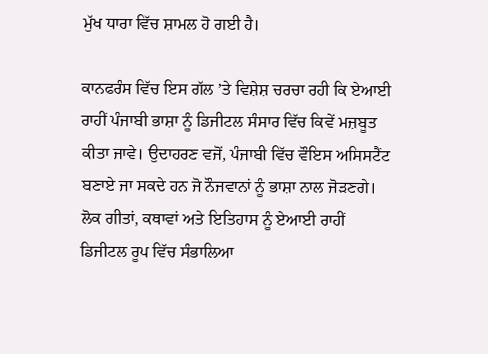ਮੁੱਖ ਧਾਰਾ ਵਿੱਚ ਸ਼ਾਮਲ ਹੋ ਗਈ ਹੈ।

ਕਾਨਫਰੰਸ ਵਿੱਚ ਇਸ ਗੱਲ ’ਤੇ ਵਿਸ਼ੇਸ਼ ਚਰਚਾ ਰਹੀ ਕਿ ਏਆਈ ਰਾਹੀਂ ਪੰਜਾਬੀ ਭਾਸ਼ਾ ਨੂੰ ਡਿਜੀਟਲ ਸੰਸਾਰ ਵਿੱਚ ਕਿਵੇਂ ਮਜ਼ਬੂਤ ਕੀਤਾ ਜਾਵੇ। ਉਦਾਹਰਣ ਵਜੋਂ, ਪੰਜਾਬੀ ਵਿੱਚ ਵੌਇਸ ਅਸਿਸਟੈਂਟ ਬਣਾਏ ਜਾ ਸਕਦੇ ਹਨ ਜੋ ਨੌਜਵਾਨਾਂ ਨੂੰ ਭਾਸ਼ਾ ਨਾਲ ਜੋੜਣਗੇ। ਲੋਕ ਗੀਤਾਂ, ਕਥਾਵਾਂ ਅਤੇ ਇਤਿਹਾਸ ਨੂੰ ਏਆਈ ਰਾਹੀਂ ਡਿਜੀਟਲ ਰੂਪ ਵਿੱਚ ਸੰਭਾਲਿਆ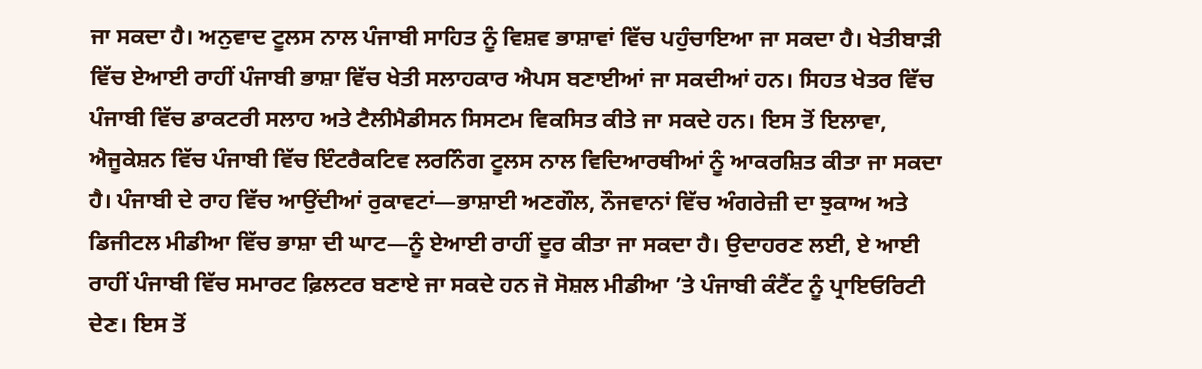ਜਾ ਸਕਦਾ ਹੈ। ਅਨੁਵਾਦ ਟੂਲਸ ਨਾਲ ਪੰਜਾਬੀ ਸਾਹਿਤ ਨੂੰ ਵਿਸ਼ਵ ਭਾਸ਼ਾਵਾਂ ਵਿੱਚ ਪਹੁੰਚਾਇਆ ਜਾ ਸਕਦਾ ਹੈ। ਖੇਤੀਬਾੜੀ ਵਿੱਚ ਏਆਈ ਰਾਹੀਂ ਪੰਜਾਬੀ ਭਾਸ਼ਾ ਵਿੱਚ ਖੇਤੀ ਸਲਾਹਕਾਰ ਐਪਸ ਬਣਾਈਆਂ ਜਾ ਸਕਦੀਆਂ ਹਨ। ਸਿਹਤ ਖੇਤਰ ਵਿੱਚ ਪੰਜਾਬੀ ਵਿੱਚ ਡਾਕਟਰੀ ਸਲਾਹ ਅਤੇ ਟੈਲੀਮੈਡੀਸਨ ਸਿਸਟਮ ਵਿਕਸਿਤ ਕੀਤੇ ਜਾ ਸਕਦੇ ਹਨ। ਇਸ ਤੋਂ ਇਲਾਵਾ, ਐਜੂਕੇਸ਼ਨ ਵਿੱਚ ਪੰਜਾਬੀ ਵਿੱਚ ਇੰਟਰੈਕਟਿਵ ਲਰਨਿੰਗ ਟੂਲਸ ਨਾਲ ਵਿਦਿਆਰਥੀਆਂ ਨੂੰ ਆਕਰਸ਼ਿਤ ਕੀਤਾ ਜਾ ਸਕਦਾ ਹੈ। ਪੰਜਾਬੀ ਦੇ ਰਾਹ ਵਿੱਚ ਆਉਂਦੀਆਂ ਰੁਕਾਵਟਾਂ—ਭਾਸ਼ਾਈ ਅਣਗੌਲ, ਨੌਜਵਾਨਾਂ ਵਿੱਚ ਅੰਗਰੇਜ਼ੀ ਦਾ ਝੁਕਾਅ ਅਤੇ ਡਿਜੀਟਲ ਮੀਡੀਆ ਵਿੱਚ ਭਾਸ਼ਾ ਦੀ ਘਾਟ—ਨੂੰ ਏਆਈ ਰਾਹੀਂ ਦੂਰ ਕੀਤਾ ਜਾ ਸਕਦਾ ਹੈ। ਉਦਾਹਰਣ ਲਈ, ਏ ਆਈ ਰਾਹੀਂ ਪੰਜਾਬੀ ਵਿੱਚ ਸਮਾਰਟ ਫ਼ਿਲਟਰ ਬਣਾਏ ਜਾ ਸਕਦੇ ਹਨ ਜੋ ਸੋਸ਼ਲ ਮੀਡੀਆ ’ਤੇ ਪੰਜਾਬੀ ਕੰਟੈਂਟ ਨੂੰ ਪ੍ਰਾਇਓਰਿਟੀ ਦੇਣ। ਇਸ ਤੋਂ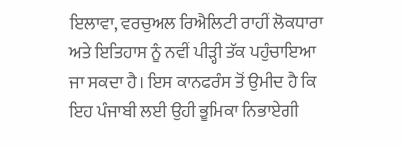ਇਲਾਵਾ, ਵਰਚੁਅਲ ਰਿਐਲਿਟੀ ਰਾਹੀਂ ਲੋਕਧਾਰਾ ਅਤੇ ਇਤਿਹਾਸ ਨੂੰ ਨਵੀਂ ਪੀੜ੍ਹੀ ਤੱਕ ਪਹੁੰਚਾਇਆ ਜਾ ਸਕਦਾ ਹੈ। ਇਸ ਕਾਨਫਰੰਸ ਤੋਂ ਉਮੀਦ ਹੈ ਕਿ ਇਹ ਪੰਜਾਬੀ ਲਈ ਉਹੀ ਭੂਮਿਕਾ ਨਿਭਾਏਗੀ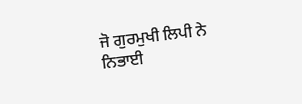ਜੋ ਗੁਰਮੁਖੀ ਲਿਪੀ ਨੇ ਨਿਭਾਈ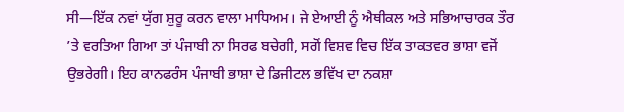ਸੀ—ਇੱਕ ਨਵਾਂ ਯੁੱਗ ਸ਼ੁਰੂ ਕਰਨ ਵਾਲਾ ਮਾਧਿਅਮ। ਜੇ ਏਆਈ ਨੂੰ ਐਥੀਕਲ ਅਤੇ ਸਭਿਆਚਾਰਕ ਤੌਰ ’ਤੇ ਵਰਤਿਆ ਗਿਆ ਤਾਂ ਪੰਜਾਬੀ ਨਾ ਸਿਰਫ ਬਚੇਗੀ, ਸਗੋਂ ਵਿਸ਼ਵ ਵਿਚ ਇੱਕ ਤਾਕਤਵਰ ਭਾਸ਼ਾ ਵਜੋਂ ਉਭਰੇਗੀ। ਇਹ ਕਾਨਫਰੰਸ ਪੰਜਾਬੀ ਭਾਸ਼ਾ ਦੇ ਡਿਜੀਟਲ ਭਵਿੱਖ ਦਾ ਨਕਸ਼ਾ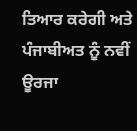ਤਿਆਰ ਕਰੇਗੀ ਅਤੇ ਪੰਜਾਬੀਅਤ ਨੂੰ ਨਵੀਂ ਊਰਜਾ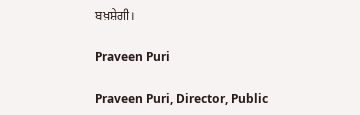ਬਖ਼ਸ਼ੇਗੀ।

Praveen Puri

Praveen Puri, Director, Public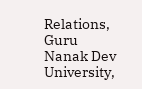Relations, Guru Nanak Dev University,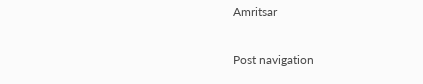Amritsar

Post navigation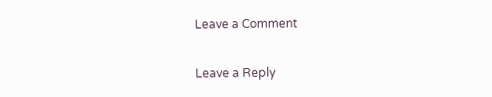Leave a Comment

Leave a Reply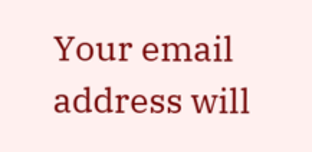Your email address will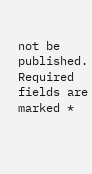not be published. Required fields are marked *